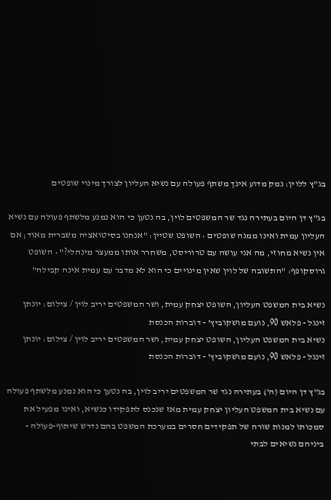בג"ץ ללוין: נמק מדוע אינך משתף פעולה עם נשיא העליון לצורך מינוי שופטים

בג"ץ דן היום בעתירה נגד שר המשפטים לוין, בה נטען כי הוא נמנע מלשתף פעולה עם נשיא העליון עמית ואינו ממנה שופטים • השופט שטיין: "אנחנו בסיטואציה משברית מאוד; אם אין נשיא מחוזי, מה אני עושה עם טרוריסט, משחרר אותו ממעצר מינהלי?" • השופט גרוסקופף: "התשובה של לוין שאין מינויים כי הוא לא מדבר עם עמית אינה קבילה"

נשיא בית המשפט העליון, השופט יצחק עמית, ושר המשפטים יריב לוין / צילום: יונתן זינגל - פלאש 90, נועם מושקוביץ' - דוברות הכנסת
נשיא בית המשפט העליון, השופט יצחק עמית, ושר המשפטים יריב לוין / צילום: יונתן זינגל - פלאש 90, נועם מושקוביץ' - דוברות הכנסת

בג"ץ דן היום (ה') בעתירה נגד שר המשפטים יריב לוין, בה נטען כי הוא נמנע מלשתף פעולה עם נשיא בית המשפט העליון יצחק עמית מאז שנכנס לתפקידו כנשיא, ואינו מפעיל את סמכותו למנות שורה של תפקידים חסרים במערכת המשפט בהם נדרש שיתוף-פעולה - ביניהם נשיאים לבתי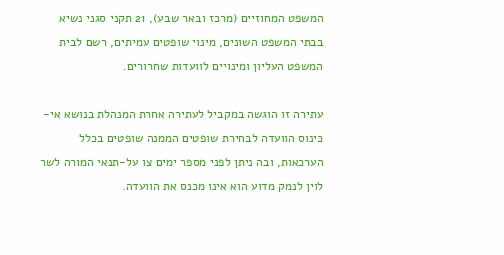המשפט המחוזיים (מרכז ובאר שבע), 21 תקני סגני נשיא בבתי המשפט השונים, מינוי שופטים עמיתים, רשם לבית המשפט העליון ומינויים לוועדות שחרורים.

עתירה זו הוגשה במקביל לעתירה אחרת המנהלת בנושא אי-כינוס הוועדה לבחירת שופטים הממנה שופטים בכלל הערכאות, ובה ניתן לפני מספר ימים צו על-תנאי המורה לשר לוין לנמק מדוע הוא אינו מכנס את הוועדה.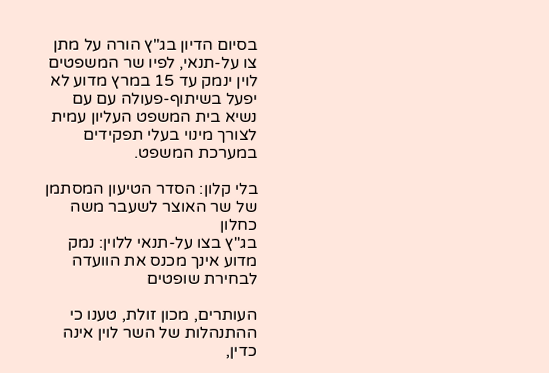בסיום הדיון בג"ץ הורה על מתן צו על-תנאי, לפיו שר המשפטים לוין ינמק עד 15 במרץ מדוע לא יפעל בשיתוף-פעולה עם עם נשיא בית המשפט העליון עמית לצורך מינוי בעלי תפקידים במערכת המשפט.

בלי קלון: הסדר הטיעון המסתמן של שר האוצר לשעבר משה כחלון
בג"ץ בצו על-תנאי ללוין: נמק מדוע אינך מכנס את הוועדה לבחירת שופטים

העותרים, מכון זולת, טענו כי ההתנהלות של השר לוין אינה כדין,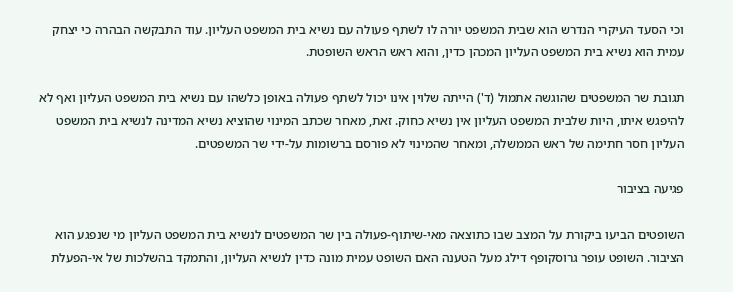וכי הסעד העיקרי הנדרש הוא שבית המשפט יורה לו לשתף פעולה עם נשיא בית המשפט העליון. עוד התבקשה הבהרה כי יצחק עמית הוא נשיא בית המשפט העליון המכהן כדין, והוא ראש הראש השופטת.

תגובת שר המשפטים שהוגשה אתמול (ד') הייתה שלוין אינו יכול לשתף פעולה באופן כלשהו עם נשיא בית המשפט העליון ואף לא להיפגש איתו, היות שלבית המשפט העליון אין נשיא כחוק. זאת, מאחר שכתב המינוי שהוציא נשיא המדינה לנשיא בית המשפט העליון חסר חתימה של ראש הממשלה, ומאחר שהמינוי לא פורסם ברשומות על-ידי שר המשפטים.

פגיעה בציבור

השופטים הביעו ביקורת על המצב שבו כתוצאה מאי-שיתוף-פעולה בין שר המשפטים לנשיא בית המשפט העליון מי שנפגע הוא הציבור. השופט עופר גרוסקופף דילג מעל הטענה האם השופט עמית מונה כדין לנשיא העליון, והתמקד בהשלכות של אי-הפעלת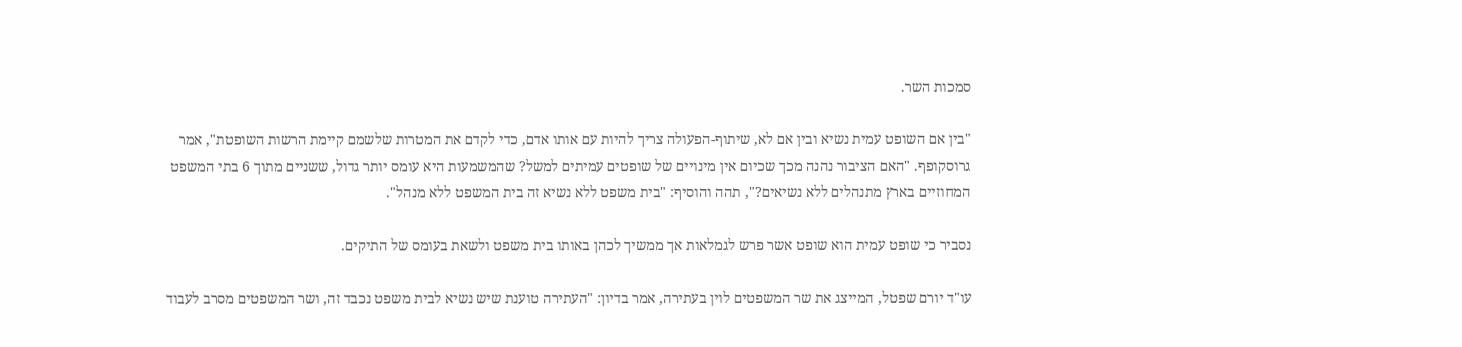סמכות השר.

"בין אם השופט עמית נשיא ובין אם לא, שיתוף-הפעולה צריך להיות עם אותו אדם, כדי לקדם את המטרות שלשמם קיימת הרשות השופטת", אמר גרוסקופף. "האם הציבור נהנה מכך שכיום אין מינויים של שופטים עמיתים למשל? שהמשמעות היא עומס יותר גדול, ששניים מתוך 6 בתי המשפט המחוזיים בארץ מתנהלים ללא נשיאים?", תהה והוסיף: "בית משפט ללא נשיא זה בית המשפט ללא מנהל".

נסביר כי שופט עמית הוא שופט אשר פרש לגמלאות אך ממשיך לכהן באותו בית משפט ולשאת בעומס של התיקים.

עו"ד יורם שפטל, המייצג את שר המשפטים לוין בעתירה, אמר בדיון: "העתירה טוענת שיש נשיא לבית משפט נכבד זה, ושר המשפטים מסרב לעבוד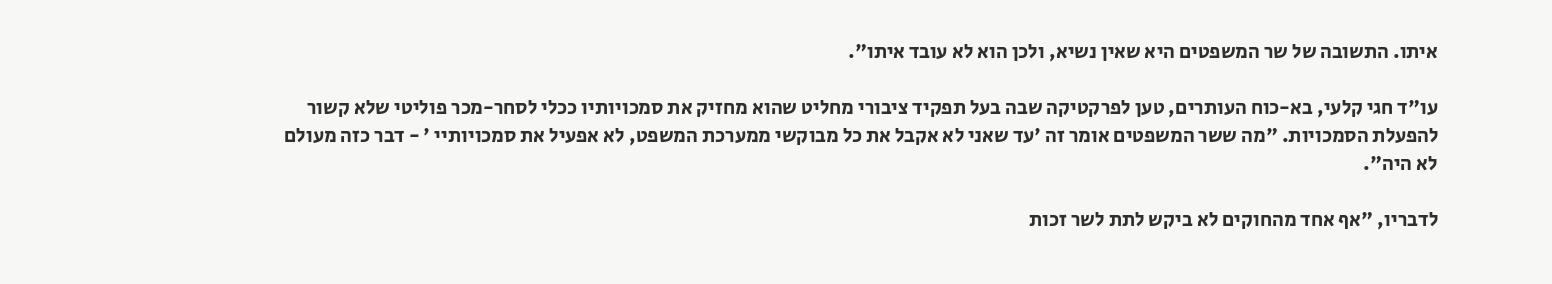איתו. התשובה של שר המשפטים היא שאין נשיא, ולכן הוא לא עובד איתו".

עו"ד חגי קלעי, בא-כוח העותרים, טען לפרקטיקה שבה בעל תפקיד ציבורי מחליט שהוא מחזיק את סמכויותיו ככלי לסחר-מכר פוליטי שלא קשור להפעלת הסמכויות. "מה ששר המשפטים אומר זה 'עד שאני לא אקבל את כל מבוקשי ממערכת המשפט, לא אפעיל את סמכויותיי ' - דבר כזה מעולם לא היה".

לדבריו, "אף אחד מהחוקים לא ביקש לתת לשר זכות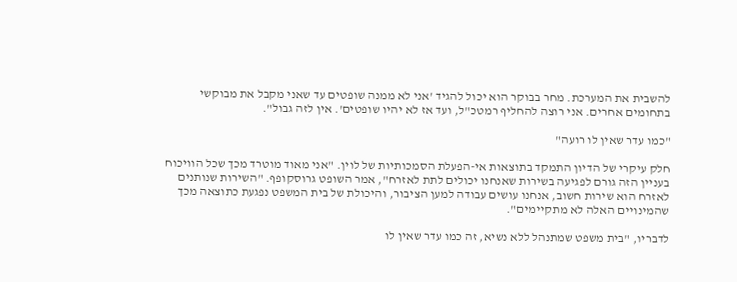להשבית את המערכת. מחר בבוקר הוא יכול להגיד 'אני לא ממנה שופטים עד שאני מקבל את מבוקשי בתחומים אחרים. אני רוצה להחליף רמטכ"ל, ועד אז לא יהיו שופטים'. אין לזה גבול".

"כמו עדר שאין לו רועה"

חלק עיקרי של הדיון התמקד בתוצאות אי-הפעלת הסמכותיות של לוין. "אני מאוד מוטרד מכך שכל הוויכוח בעניין הזה גורם לפגיעה בשירות שאנחנו יכולים לתת לאזרח", אמר השופט גרוסקופף. "השירות שנותנים לאזרח הוא שירות חשוב, אנחנו עושים עבודה למען הציבור, והיכולת של בית המשפט נפגעת כתוצאה מכך שהמינויים האלה לא מתקיימים".

לדבריו, "בית משפט שמתנהל ללא נשיא, זה כמו עדר שאין לו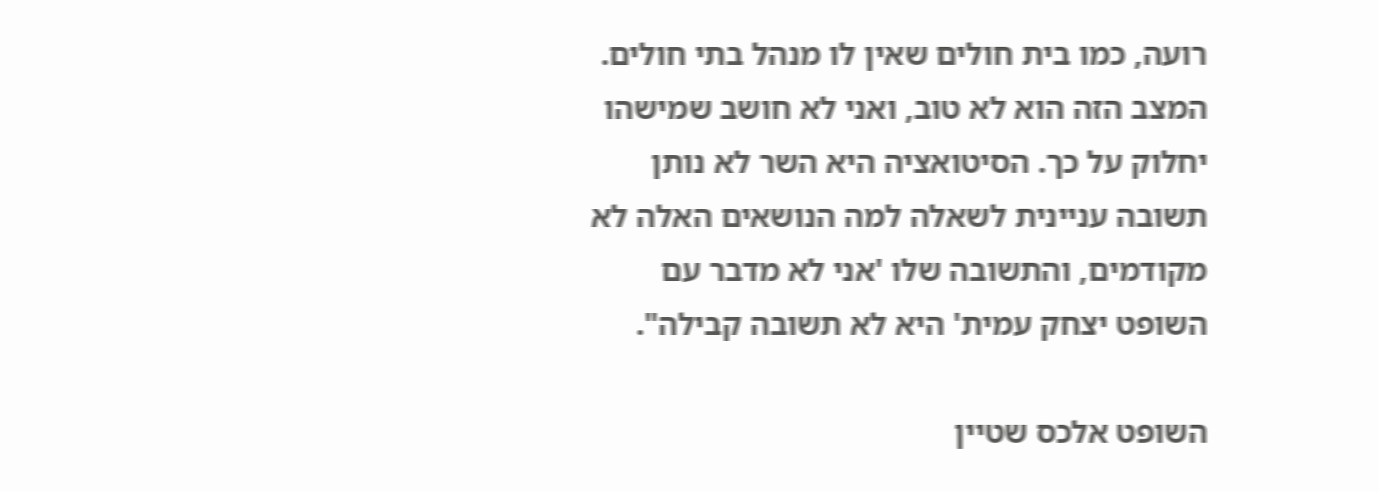רועה, כמו בית חולים שאין לו מנהל בתי חולים. המצב הזה הוא לא טוב, ואני לא חושב שמישהו יחלוק על כך. הסיטואציה היא השר לא נותן תשובה עניינית לשאלה למה הנושאים האלה לא מקודמים, והתשובה שלו 'אני לא מדבר עם השופט יצחק עמית' היא לא תשובה קבילה".

השופט אלכס שטיין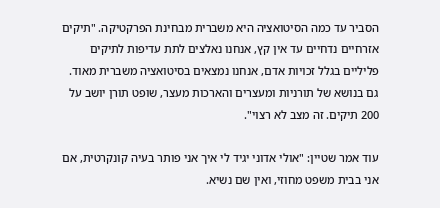הסביר עד כמה הסיטואציה היא משברית מבחינת הפרקטיקה. "תיקים אזרחיים נדחיים עד אין קץ, אנחנו נאלצים לתת עדיפות לתיקים פליליים בגלל זכויות אדם, אנחנו נמצאים בסיטואציה משברית מאוד. גם בנושא של תורניות ומעצרים והארכות מעצר, שופט תורן יושב על 200 תיקים. זה מצב לא רצוי".

עוד אמר שטיין: "אולי אדוני יגיד לי איך אני פותר בעיה קונקרטית, אם אני בבית משפט מחוזי, ואין שם נשיא.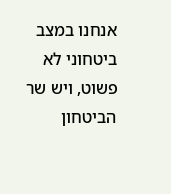אנחנו במצב ביטחוני לא פשוט, ויש שר הביטחון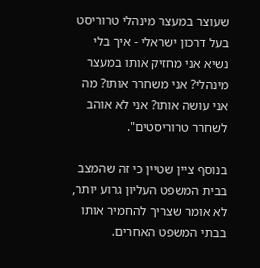שעוצר במעצר מינהלי טרוריסט בעל דרכון ישראלי - איך בלי נשיא אני מחזיק אותו במעצר מינהלי? אני משחרר אותו? מה אני עושה אותו? אני לא אוהב לשחרר טרוריסטים".

בנוסף ציין שטיין כי זה שהמצב בבית המשפט העליון גרוע יותר, לא אומר שצריך להחמיר אותו בבתי המשפט האחרים.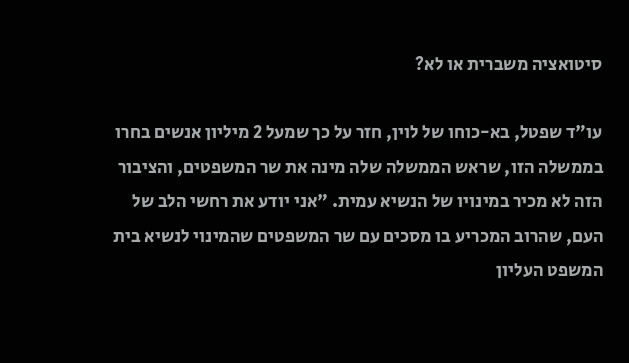סיטואציה משברית או לא?

עו"ד שפטל, בא-כוחו של לוין, חזר על כך שמעל 2 מיליון אנשים בחרו בממשלה הזו, שראש הממשלה שלה מינה את שר המשפטים, והציבור הזה לא מכיר במינויו של הנשיא עמית. "אני יודע את רחשי הלב של העם, שהרוב המכריע בו מסכים עם שר המשפטים שהמינוי לנשיא בית המשפט העליון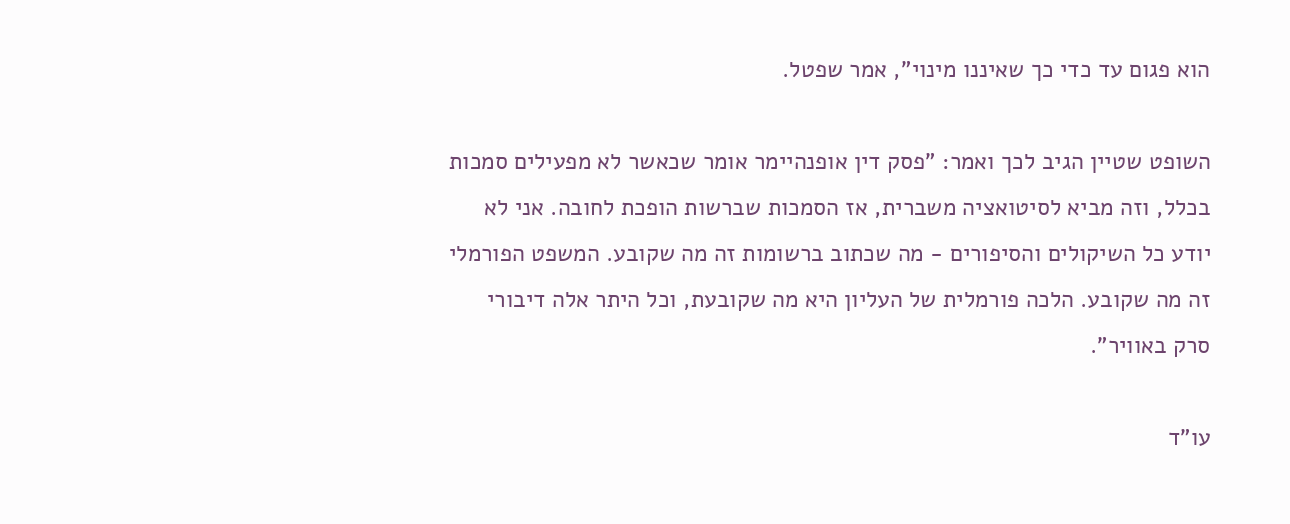הוא פגום עד כדי כך שאיננו מינוי", אמר שפטל.

השופט שטיין הגיב לכך ואמר: "פסק דין אופנהיימר אומר שכאשר לא מפעילים סמכות בכלל, וזה מביא לסיטואציה משברית, אז הסמכות שברשות הופכת לחובה. אני לא יודע כל השיקולים והסיפורים - מה שכתוב ברשומות זה מה שקובע. המשפט הפורמלי זה מה שקובע. הלכה פורמלית של העליון היא מה שקובעת, וכל היתר אלה דיבורי סרק באוויר".

עו"ד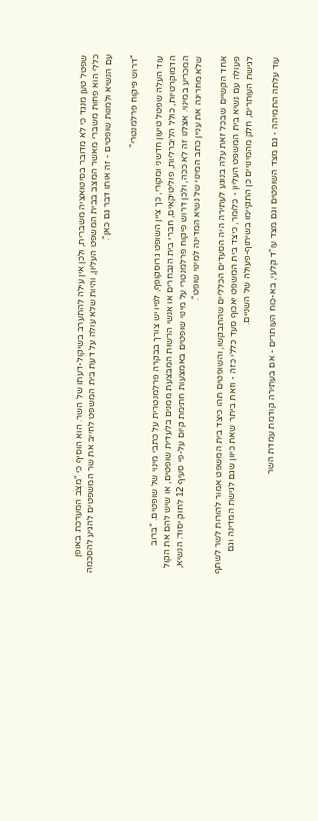שפטל טען מנגד כי לא מדובר בסיטואציה משברית, ולכן אין עילה להתערב בשיקול-דעתו של השר. הוא הוסיף כי "מצב המערכת באופן כללי הוא פחות משברי מאשר המצב בבית המשפט העליון, והיות שלא עולה על דעת בית המשפט לחייב את שר המשפטים להגיע להסכמה עם הנשיא ולמנות שופטים - זה אותו דבר גם כאן".

"דרוש פיקוח פרלמנטרי"

עוד העלה שפטל טיעון חדשני ומקורי, כך ציין השופט גרוסקופף, לפיו יש צורך בבקרה פרלמנטרית על כתבי מינוי של שופטים. "ברוב הדמוקרטיות, כולל הליברליות, פוליטיקאים, חברי בית הנבחרים או אנשי הרשות המבצעת ממנים בלעדית שופטים, או שיש להם את הקול המכריע במינוי. אצלנו זה לא ככה, ולכן דרוש פיקוח פרלמנטרי על מינוי שופטים באמצעות חתימת קיום על-פי סעיף 12 לחוק יסוד: הנשיא, שלא מחריגה את עניין כתב המינוי של נשיא המדינה למינוי שופט".

אחד הקשיים שבכל זאת עלה בנוגע לעתירה היה הסעדים הכלליים שהתבקשו, והשופטים תהו כיצד בית המשפט אמור להורות לשר לשתף פעולה עם נשיא בית המשפט העליון - כלומר, כיצד בית המשפט יאכוף סעד כללי כזה - וזאת ביתר שאת כיוון שגם לגישת המדינה וגם לגישת העותרים, חלק מהמינויים כן התקיימו בשיתוף-פעולה של השניים.

עוד עלתה התמיהה - גם מצד השופטים וגם מצד עו"ד קלעי, בא-כוח העותרים - אם בעתירה קודמת עמדת השר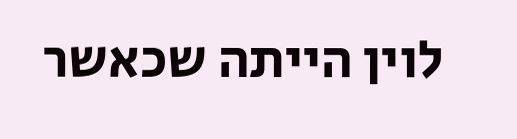לוין הייתה שכאשר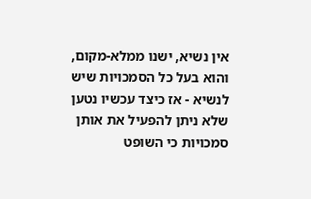אין נשיא, ישנו ממלא-מקום, והוא בעל כל הסמכויות שיש לנשיא - אז כיצד עכשיו נטען שלא ניתן להפעיל את אותן סמכויות כי השופט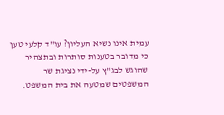עמית אינו נשיא העליון? עו"ד קלעי טען כי מדובר בטענות סותרות ובתצהיר שהוגש לבג"ץ על-ידי נציגת שר המשפטים שמטעה את בית המשפט.